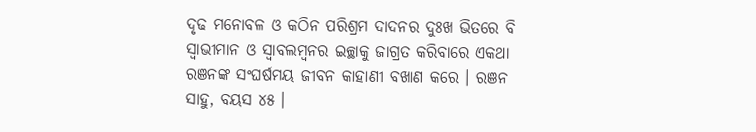ଦୃଢ ମନୋବଳ ଓ କଠିନ ପରିଶ୍ରମ ଦାଦନର ଦୁଃଖ ଭିତରେ ବି ସ୍ୱାଭୀମାନ ଓ ସ୍ୱାବଲମ୍ବନର ଇଚ୍ଛାକୁ ଜାଗ୍ରତ କରିବାରେ ଏକଥା ରଞନଙ୍କ ସଂଘର୍ଷମୟ ଜୀବନ କାହାଣୀ ବଖାଣ କରେ । ରଞନ ସାହୁ, ବୟସ ୪୫ ।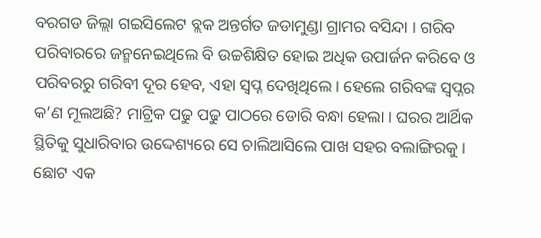ବରଗଡ ଜିଲ୍ଲା ଗଇସିଲେଟ ବ୍ଲକ ଅନ୍ତର୍ଗତ ଜଡାମୁଣ୍ଡା ଗ୍ରାମର ବସିନ୍ଦା । ଗରିବ ପରିବାରରେ ଜନ୍ମନେଇଥିଲେ ବି ଉଚ୍ଚଶିକ୍ଷିତ ହୋଇ ଅଧିକ ଉପାର୍ଜନ କରିବେ ଓ ପରିବରରୁ ଗରିବୀ ଦୂର ହେବ, ଏହା ସ୍ୱପ୍ନ ଦେଖିଥିଲେ । ହେଲେ ଗରିବଙ୍କ ସ୍ୱପ୍ନର କ’ଣ ମୂଲଅଛି? ମାଟ୍ରିକ ପଢୁ ପଢୁ ପାଠରେ ଡୋରି ବନ୍ଧା ହେଲା । ଘରର ଆର୍ଥିକ ସ୍ଥିତିକୁ ସୁଧାରିବାର ଉଦ୍ଦେଶ୍ୟରେ ସେ ଚାଲିଆସିଲେ ପାଖ ସହର ବଲାଙ୍ଗିରକୁ ।
ଛୋଟ ଏକ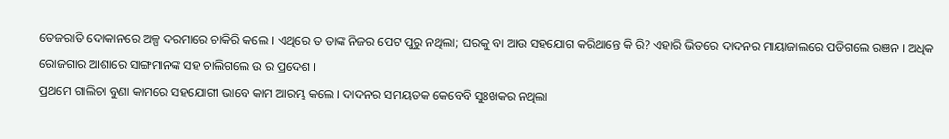ତେଜରାତି ଦୋକାନରେ ଅଳ୍ପ ଦରମାରେ ଚାକିରି କଲେ । ଏଥିରେ ତ ତାଙ୍କ ନିଜର ପେଟ ପୁରୁ ନଥିଲା; ଘରକୁ ବା ଆଉ ସହଯୋଗ କରିଥାନ୍ତେ କି ରି? ଏହାରି ଭିତରେ ଦାଦନର ମାୟାଜାଲରେ ପଡିଗଲେ ରଞନ । ଅଧିକ ରୋଜଗାର ଆଶାରେ ସାଙ୍ଗମାନଙ୍କ ସହ ଚାଲିଗଲେ ଉ ର ପ୍ରଦେଶ ।
ପ୍ରଥମେ ଗାଲିଚା ବୁଣା କାମରେ ସହଯୋଗୀ ଭାବେ କାମ ଆରମ୍ଭ କଲେ । ଦାଦନର ସମୟତକ କେବେବି ସୁଃଖକର ନଥିଲା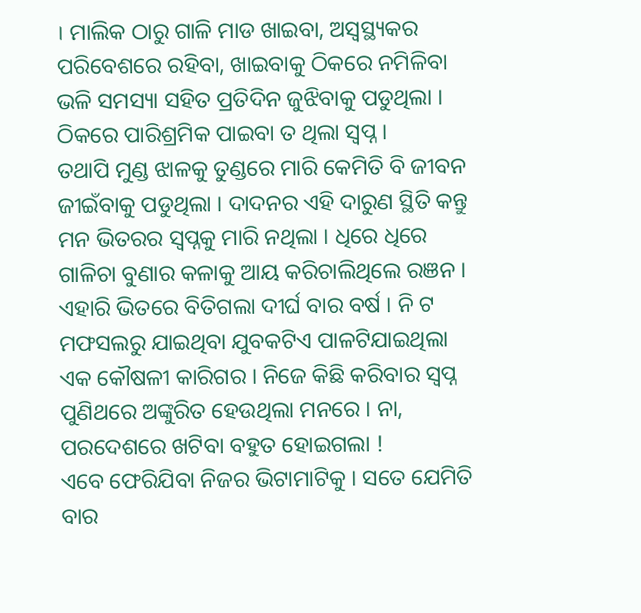। ମାଲିକ ଠାରୁ ଗାଳି ମାଡ ଖାଇବା, ଅସ୍ୱସ୍ଥ୍ୟକର ପରିବେଶରେ ରହିବା, ଖାଇବାକୁ ଠିକରେ ନମିଳିବା ଭଳି ସମସ୍ୟା ସହିତ ପ୍ରତିଦିନ ଜୁଝିବାକୁ ପଡୁଥିଲା । ଠିକରେ ପାରିଶ୍ରମିକ ପାଇବା ତ ଥିଲା ସ୍ୱପ୍ନ ।
ତଥାପି ମୁଣ୍ଡ ଝାଳକୁ ତୁଣ୍ଡରେ ମାରି କେମିତି ବି ଜୀବନ ଜୀଇଁବାକୁ ପଡୁଥିଲା । ଦାଦନର ଏହି ଦାରୁଣ ସ୍ଥିତି କନ୍ତୁ ମନ ଭିତରର ସ୍ୱପ୍ନକୁ ମାରି ନଥିଲା । ଧିରେ ଧିରେ ଗାଳିଚା ବୁଣାର କଳାକୁ ଆୟ କରିଚାଲିଥିଲେ ରଞନ । ଏହାରି ଭିତରେ ବିତିଗଲା ଦୀର୍ଘ ବାର ବର୍ଷ । ନି ଟ ମଫସଲରୁ ଯାଇଥିବା ଯୁବକଟିଏ ପାଳଟିଯାଇଥିଲା ଏକ କୌଷଳୀ କାରିଗର । ନିଜେ କିଛି କରିବାର ସ୍ୱପ୍ନ ପୁଣିଥରେ ଅଙ୍କୁରିତ ହେଉଥିଲା ମନରେ । ନା, ପରଦେଶରେ ଖଟିବା ବହୁତ ହୋଇଗଲା !
ଏବେ ଫେରିଯିବା ନିଜର ଭିଟାମାଟିକୁ । ସତେ ଯେମିତି ବାର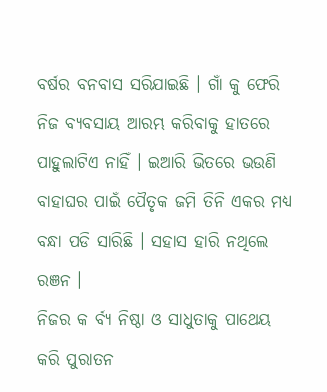ବର୍ଷର ବନବାସ ସରିଯାଇଛି । ଗାଁ କୁ ଫେରି ନିଜ ବ୍ୟବସାୟ ଆରମ୍ଭ କରିବାକୁ ହାତରେ ପାହୁଲାଟିଏ ନାହିଁ । ଇଆରି ଭିତରେ ଭଉଣି ବାହାଘର ପାଇଁ ପୈତୃକ ଜମି ତିନି ଏକର ମଧ୍ୟ ବନ୍ଧା ପଡି ସାରିଛି । ସହାସ ହାରି ନଥିଲେ ରଞନ ।
ନିଜର କ ର୍ବ୍ୟ ନିଷ୍ଠା ଓ ସାଧୁତାକୁ ପାଥେୟ କରି ପୁରାତନ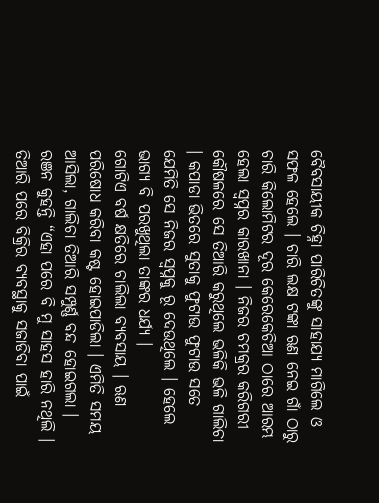ବୈବସାୟୀକ ଚିହ୍ନା ପାରିଚିତଙ୍କୁ ସାହାଯ୍ୟ ମାଗିଲେ ଓ ସଫଳ ହେଲେ । ଚାରି ଲକ୍ଷ ଟଙ୍କା ଋଣ ନେଇ ଗାଁ ଠାରୁ ଚାରି କିଲୋମିଟର ଦୂର କେରେକେଚିଆ ଠାରେ ଆରମ୍ଭ ହେଲା ସ୍ୱପ୍ନର କାରଖାନା । ନିଜର ଚମକ୍ରର କରିଗରୀ କୌଷଳରେ ସେ ତିଆରି କରୁଥିଲେ ଭଳିକି ଭଳି ଗାଲିଚା । କପାଡା ଭିତରେ ସୁତାକୁ ଫୁଟାଉ ଫୁଟାଉ ସତେ ଯେମିତି ସେ ନିଜର ସ୍ୱପ୍ନକୁ ରୂ ଦେଉଥିଲେ । ହେଲେ ଭାଗ୍ୟ ବି ପରଖୁଥିଲା ତାଙ୍କର ଧର୍ଯ୍ୟ ।
ଗୋଟିଏ ବର୍ଷ କ୍ଷତିରେ ଚାଲିଲା ବ୍ୟବସାୟ । ଋଣ ପରିଷୋଧ କରିବା କଷ୍ଟ ହୋଇପାଡିଲା । ଏମିତି ସମୟ ଆସିଲା, ଗାଲିଚା ତିଆରି ସମ୍ପୁର୍ଣ୍ଣ ବନ୍ଦ ହୋଇଗଲା । ରଞନ କୁହନ୍ତି “ଏହା ପରେ ବି ମୁ ସାହସ ହାରି ନଥିଲି । ତିଆରି ପରେ ବିକ୍ରିର ବ୍ୟବସ୍ଥାକୁ ସଜାଡିବା ପାଇଁ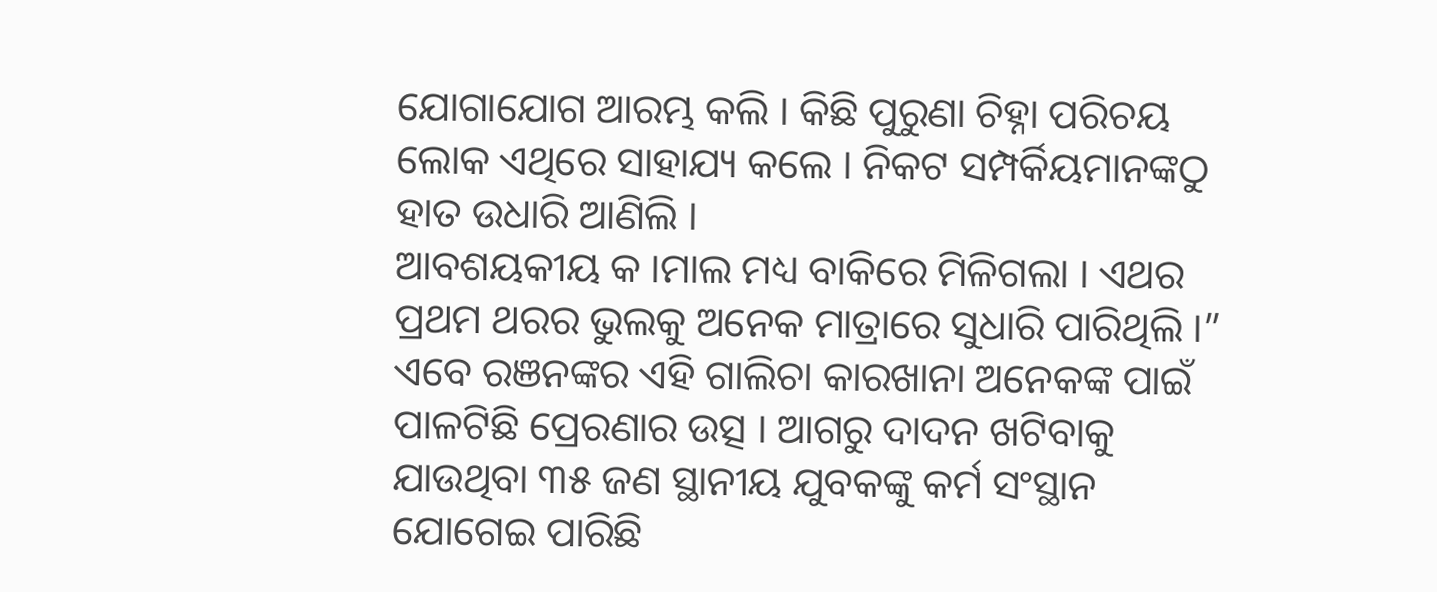ଯୋଗାଯୋଗ ଆରମ୍ଭ କଲି । କିଛି ପୁରୁଣା ଚିହ୍ନା ପରିଚୟ ଲୋକ ଏଥିରେ ସାହାଯ୍ୟ କଲେ । ନିକଟ ସମ୍ପର୍କିୟମାନଙ୍କଠୁ ହାତ ଉଧାରି ଆଣିଲି ।
ଆବଶୟକୀୟ କ ।ମାଲ ମଧ୍ୟ ବାକିରେ ମିଳିଗଲା । ଏଥର ପ୍ରଥମ ଥରର ଭୁଲକୁ ଅନେକ ମାତ୍ରାରେ ସୁଧାରି ପାରିଥିଲି ।” ଏବେ ରଞନଙ୍କର ଏହି ଗାଲିଚା କାରଖାନା ଅନେକଙ୍କ ପାଇଁ ପାଳଟିଛି ପ୍ରେରଣାର ଉତ୍ସ । ଆଗରୁ ଦାଦନ ଖଟିବାକୁ ଯାଉଥିବା ୩୫ ଜଣ ସ୍ଥାନୀୟ ଯୁବକଙ୍କୁ କର୍ମ ସଂସ୍ଥାନ ଯୋଗେଇ ପାରିଛି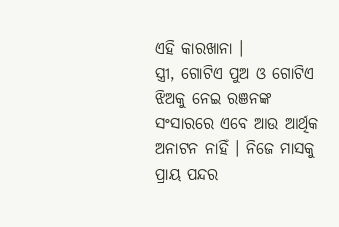ଏହି କାରଖାନା ।
ସ୍ତ୍ରୀ, ଗୋଟିଏ ପୁଅ ଓ ଗୋଟିଏ ଝିଅକୁ ନେଇ ରଞନଙ୍କ ସଂସାରରେ ଏବେ ଆଉ ଆର୍ଥିକ ଅନାଟନ ନାହିଁ । ନିଜେ ମାସକୁ ପ୍ରାୟ ପନ୍ଦର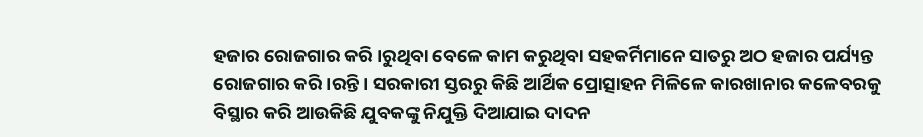ହଜାର ରୋଜଗାର କରି ।ରୁଥିବା ବେଳେ କାମ କରୁଥିବା ସହକର୍ମିମାନେ ସାତରୁ ଅଠ ହଜାର ପର୍ଯ୍ୟନ୍ତ ରୋଜଗାର କରି ।ରନ୍ତି । ସରକାରୀ ସ୍ତରରୁ କିଛି ଆର୍ଥିକ ପ୍ରୋତ୍ସାହନ ମିଳିଳେ କାରଖାନାର କଳେବରକୁ ବିସ୍ଥାର କରି ଆଉକିଛି ଯୁବକଙ୍କୁ ନିଯୁକ୍ତି ଦିଆଯାଇ ଦାଦନ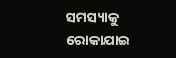ସମସ୍ୟାକୁ ରୋକାଯାଇ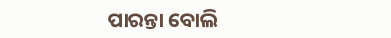ପାରନ୍ତା ବୋଲି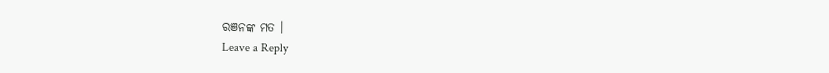ରଞନଙ୍କ ମତ ।
Leave a Reply